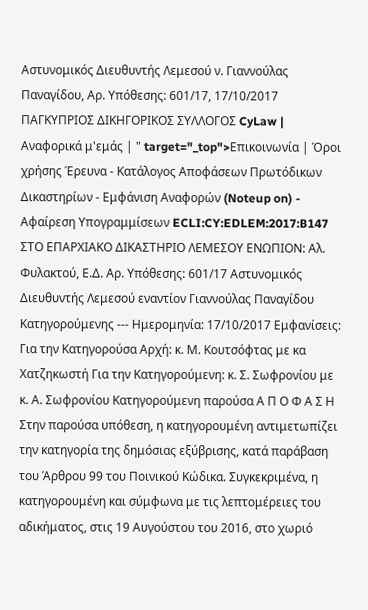Αστυνομικός Διευθυντής Λεμεσού ν. Γιαννούλας Παναγίδου, Αρ. Υπόθεσης: 601/17, 17/10/2017 ΠΑΓΚΥΠΡΙΟΣ ΔΙΚΗΓΟΡΙΚΟΣ ΣΥΛΛΟΓΟΣ CyLaw | Αναφορικά μ'εμάς | " target="_top">Επικοινωνία | Όροι χρήσης Έρευνα - Κατάλογος Αποφάσεων Πρωτόδικων Δικαστηρίων - Εμφάνιση Αναφορών (Noteup on) - Αφαίρεση Υπογραμμίσεων ECLI:CY:EDLEM:2017:B147 ΣΤΟ ΕΠΑΡΧΙΑΚΟ ΔΙΚΑΣΤΗΡΙΟ ΛΕΜΕΣΟΥ ΕΝΩΠΙΟΝ: Αλ. Φυλακτού, Ε.Δ. Αρ. Υπόθεσης: 601/17 Αστυνομικός Διευθυντής Λεμεσού εναντίον Γιαννούλας Παναγίδου Κατηγορούμενης --- Ημερομηνία: 17/10/2017 Εμφανίσεις: Για την Κατηγορούσα Αρχή: κ. Μ. Κουτσόφτας με κα Χατζηκωστή Για την Κατηγορούμενη: κ. Σ. Σωφρονίου με κ. Α. Σωφρονίου Κατηγορούμενη παρούσα Α Π Ο Φ Α Σ Η Στην παρούσα υπόθεση, η κατηγορουμένη αντιμετωπίζει την κατηγορία της δημόσιας εξύβρισης, κατά παράβαση του Άρθρου 99 του Ποινικού Κώδικα. Συγκεκριμένα, η κατηγορουμένη και σύμφωνα με τις λεπτομέρειες του αδικήματος, στις 19 Αυγούστου του 2016, στο χωριό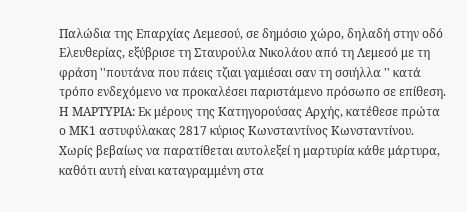Παλώδια της Επαρχίας Λεμεσού, σε δημόσιο χώρο, δηλαδή στην οδό Ελευθερίας, εξύβρισε τη Σταυρούλα Νικολάου από τη Λεμεσό με τη φράση ''πουτάνα που πάεις τζιαι γαμιέσαι σαν τη σσιήλλα '' κατά τρόπο ενδεχόμενο να προκαλέσει παριστάμενο πρόσωπο σε επίθεση. Η ΜΑΡΤΥΡΙΑ: Εκ μέρους της Κατηγορούσας Αρχής, κατέθεσε πρώτα ο ΜΚ1 αστυφύλακας 2817 κύριος Κωνσταντίνος Κωνσταντίνου. Χωρίς βεβαίως να παρατίθεται αυτολεξεί η μαρτυρία κάθε μάρτυρα, καθότι αυτή είναι καταγραμμένη στα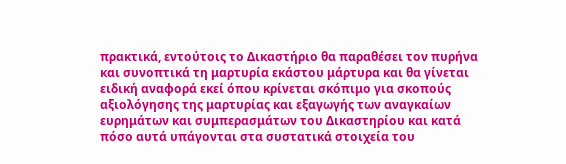πρακτικά, εντούτοις το Δικαστήριο θα παραθέσει τον πυρήνα και συνοπτικά τη μαρτυρία εκάστου μάρτυρα και θα γίνεται ειδική αναφορά εκεί όπου κρίνεται σκόπιμο για σκοπούς αξιολόγησης της μαρτυρίας και εξαγωγής των αναγκαίων ευρημάτων και συμπερασμάτων του Δικαστηρίου και κατά πόσο αυτά υπάγονται στα συστατικά στοιχεία του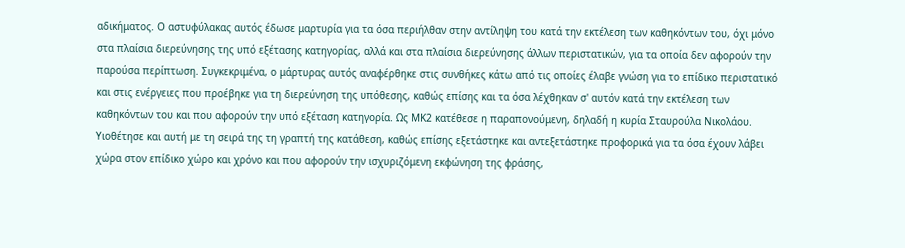αδικήματος. Ο αστυφύλακας αυτός έδωσε μαρτυρία για τα όσα περιήλθαν στην αντίληψη του κατά την εκτέλεση των καθηκόντων του, όχι μόνο στα πλαίσια διερεύνησης της υπό εξέτασης κατηγορίας, αλλά και στα πλαίσια διερεύνησης άλλων περιστατικών, για τα οποία δεν αφορούν την παρούσα περίπτωση. Συγκεκριμένα, ο μάρτυρας αυτός αναφέρθηκε στις συνθήκες κάτω από τις οποίες έλαβε γνώση για το επίδικο περιστατικό και στις ενέργειες που προέβηκε για τη διερεύνηση της υπόθεσης, καθώς επίσης και τα όσα λέχθηκαν σ' αυτόν κατά την εκτέλεση των καθηκόντων του και που αφορούν την υπό εξέταση κατηγορία. Ως ΜΚ2 κατέθεσε η παραπονούμενη, δηλαδή η κυρία Σταυρούλα Νικολάου. Υιοθέτησε και αυτή με τη σειρά της τη γραπτή της κατάθεση, καθώς επίσης εξετάστηκε και αντεξετάστηκε προφορικά για τα όσα έχουν λάβει χώρα στον επίδικο χώρο και χρόνο και που αφορούν την ισχυριζόμενη εκφώνηση της φράσης,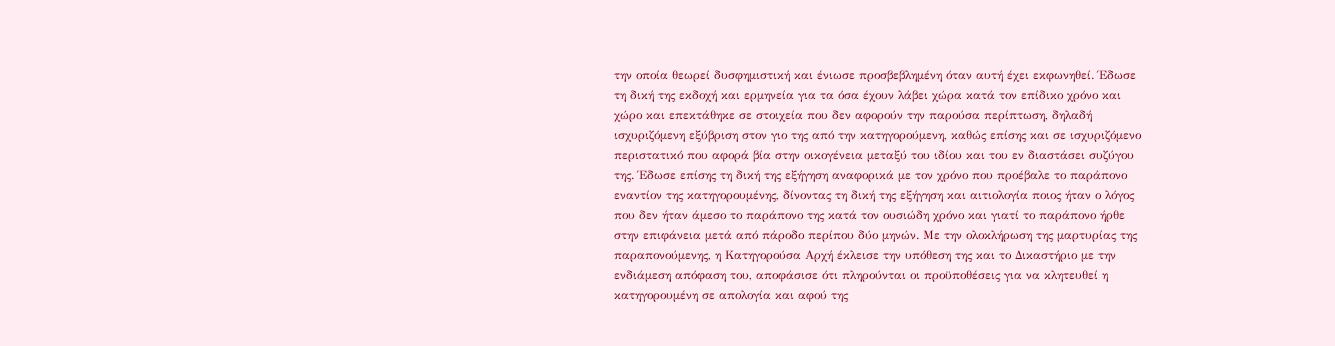την οποία θεωρεί δυσφημιστική και ένιωσε προσβεβλημένη όταν αυτή έχει εκφωνηθεί. Έδωσε τη δική της εκδοχή και ερμηνεία για τα όσα έχουν λάβει χώρα κατά τον επίδικο χρόνο και χώρο και επεκτάθηκε σε στοιχεία που δεν αφορούν την παρούσα περίπτωση, δηλαδή ισχυριζόμενη εξύβριση στον γιο της από την κατηγορούμενη, καθώς επίσης και σε ισχυριζόμενο περιστατικό που αφορά βία στην οικογένεια μεταξύ του ιδίου και του εν διαστάσει συζύγου της. Έδωσε επίσης τη δική της εξήγηση αναφορικά με τον χρόνο που προέβαλε το παράπονο εναντίον της κατηγορουμένης, δίνοντας τη δική της εξήγηση και αιτιολογία ποιος ήταν ο λόγος που δεν ήταν άμεσο το παράπονο της κατά τον ουσιώδη χρόνο και γιατί το παράπονο ήρθε στην επιφάνεια μετά από πάροδο περίπου δύο μηνών. Με την ολοκλήρωση της μαρτυρίας της παραπονούμενης, η Κατηγορούσα Αρχή έκλεισε την υπόθεση της και το Δικαστήριο με την ενδιάμεση απόφαση του, αποφάσισε ότι πληρούνται οι προϋποθέσεις για να κλητευθεί η κατηγορουμένη σε απολογία και αφού της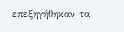επεξηγήθηκαν τα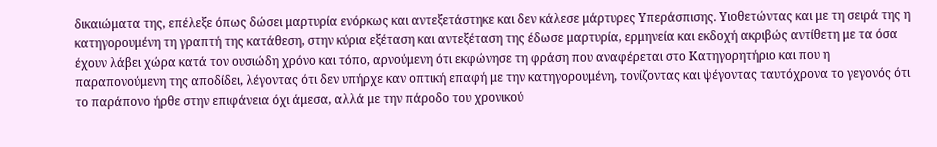δικαιώματα της, επέλεξε όπως δώσει μαρτυρία ενόρκως και αντεξετάστηκε και δεν κάλεσε μάρτυρες Υπεράσπισης. Υιοθετώντας και με τη σειρά της η κατηγορουμένη τη γραπτή της κατάθεση, στην κύρια εξέταση και αντεξέταση της έδωσε μαρτυρία, ερμηνεία και εκδοχή ακριβώς αντίθετη με τα όσα έχουν λάβει χώρα κατά τον ουσιώδη χρόνο και τόπο, αρνούμενη ότι εκφώνησε τη φράση που αναφέρεται στο Κατηγορητήριο και που η παραπονούμενη της αποδίδει, λέγοντας ότι δεν υπήρχε καν οπτική επαφή με την κατηγορουμένη, τονίζοντας και ψέγοντας ταυτόχρονα το γεγονός ότι το παράπονο ήρθε στην επιφάνεια όχι άμεσα, αλλά με την πάροδο του χρονικού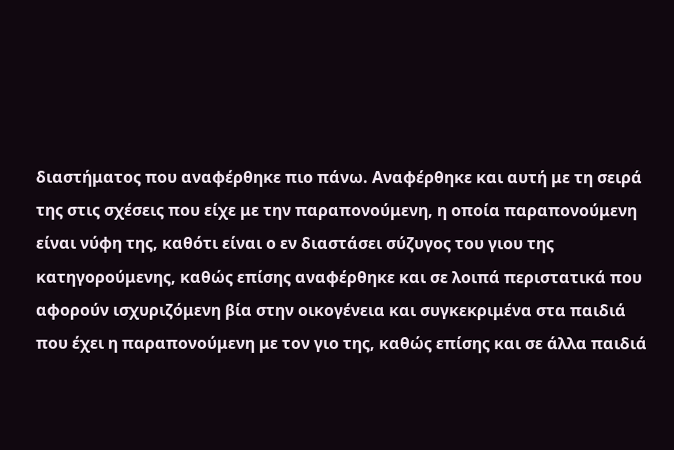διαστήματος που αναφέρθηκε πιο πάνω. Αναφέρθηκε και αυτή με τη σειρά της στις σχέσεις που είχε με την παραπονούμενη, η οποία παραπονούμενη είναι νύφη της, καθότι είναι ο εν διαστάσει σύζυγος του γιου της κατηγορούμενης, καθώς επίσης αναφέρθηκε και σε λοιπά περιστατικά που αφορούν ισχυριζόμενη βία στην οικογένεια και συγκεκριμένα στα παιδιά που έχει η παραπονούμενη με τον γιο της, καθώς επίσης και σε άλλα παιδιά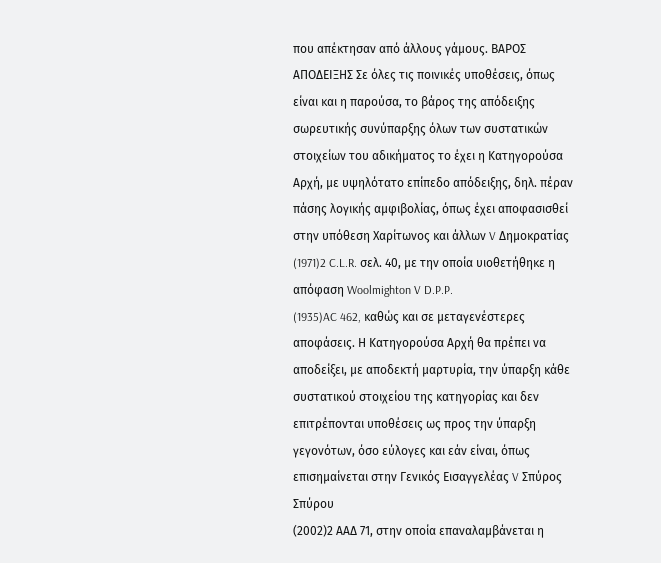που απέκτησαν από άλλους γάμους. ΒΑΡΟΣ ΑΠΟΔΕΙΞΗΣ Σε όλες τις ποινικές υποθέσεις, όπως είναι και η παρούσα, το βάρος της απόδειξης σωρευτικής συνύπαρξης όλων των συστατικών στοιχείων του αδικήματος το έχει η Κατηγορούσα Αρχή, με υψηλότατο επίπεδο απόδειξης, δηλ. πέραν πάσης λογικής αμφιβολίας, όπως έχει αποφασισθεί στην υπόθεση Χαρίτωνος και άλλων V Δημοκρατίας
(1971)2 C.L.R. σελ. 40, με την οποία υιοθετήθηκε η απόφαση Woolmighton V D.P.P.
(1935)AC 462, καθώς και σε μεταγενέστερες αποφάσεις. Η Κατηγορούσα Αρχή θα πρέπει να αποδείξει, με αποδεκτή μαρτυρία, την ύπαρξη κάθε συστατικού στοιχείου της κατηγορίας και δεν επιτρέπονται υποθέσεις ως προς την ύπαρξη γεγονότων, όσο εύλογες και εάν είναι, όπως επισημαίνεται στην Γενικός Εισαγγελέας V Σπύρος Σπύρου
(2002)2 ΑΑΔ 71, στην οποία επαναλαμβάνεται η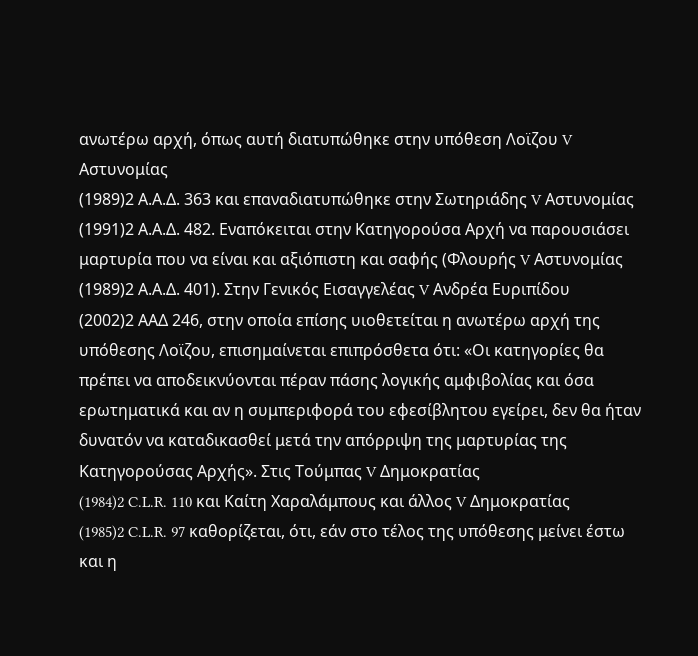ανωτέρω αρχή, όπως αυτή διατυπώθηκε στην υπόθεση Λοϊζου V Αστυνομίας
(1989)2 Α.Α.Δ. 363 και επαναδιατυπώθηκε στην Σωτηριάδης V Αστυνομίας
(1991)2 Α.Α.Δ. 482. Εναπόκειται στην Κατηγορούσα Αρχή να παρουσιάσει μαρτυρία που να είναι και αξιόπιστη και σαφής (Φλουρής V Αστυνομίας
(1989)2 Α.Α.Δ. 401). Στην Γενικός Εισαγγελέας V Ανδρέα Ευριπίδου
(2002)2 ΑΑΔ 246, στην οποία επίσης υιοθετείται η ανωτέρω αρχή της υπόθεσης Λοϊζου, επισημαίνεται επιπρόσθετα ότι: «Οι κατηγορίες θα πρέπει να αποδεικνύονται πέραν πάσης λογικής αμφιβολίας και όσα ερωτηματικά και αν η συμπεριφορά του εφεσίβλητου εγείρει, δεν θα ήταν δυνατόν να καταδικασθεί μετά την απόρριψη της μαρτυρίας της Κατηγορούσας Αρχής». Στις Τούμπας V Δημοκρατίας
(1984)2 C.L.R. 110 και Καίτη Χαραλάμπους και άλλος V Δημοκρατίας
(1985)2 C.L.R. 97 καθορίζεται, ότι, εάν στο τέλος της υπόθεσης μείνει έστω και η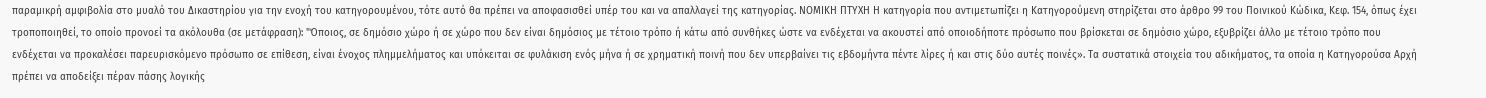παραμικρή αμφιβολία στο μυαλό του Δικαστηρίου για την ενοχή του κατηγορουμένου, τότε αυτό θα πρέπει να αποφασισθεί υπέρ του και να απαλλαγεί της κατηγορίας. ΝΟΜΙΚΗ ΠΤΥΧΗ Η κατηγορία που αντιμετωπίζει η Κατηγορούμενη στηρίζεται στο άρθρο 99 του Ποινικού Κώδικα, Κεφ. 154, όπως έχει τροποποιηθεί, το οποίο προνοεί τα ακόλουθα (σε μετάφραση): "Όποιος, σε δημόσιο χώρο ή σε χώρο που δεν είναι δημόσιος με τέτοιο τρόπο ή κάτω από συνθήκες ώστε να ενδέχεται να ακουστεί από οποιοδήποτε πρόσωπο που βρίσκεται σε δημόσιο χώρο, εξυβρίζει άλλο με τέτοιο τρόπο που ενδέχεται να προκαλέσει παρευρισκόμενο πρόσωπο σε επίθεση, είναι ένοχος πλημμελήματος και υπόκειται σε φυλάκιση ενός μήνα ή σε χρηματική ποινή που δεν υπερβαίνει τις εβδομήντα πέντε λίρες ή και στις δύο αυτές ποινές». Τα συστατικά στοιχεία του αδικήματος, τα οποία η Κατηγορούσα Αρχή πρέπει να αποδείξει πέραν πάσης λογικής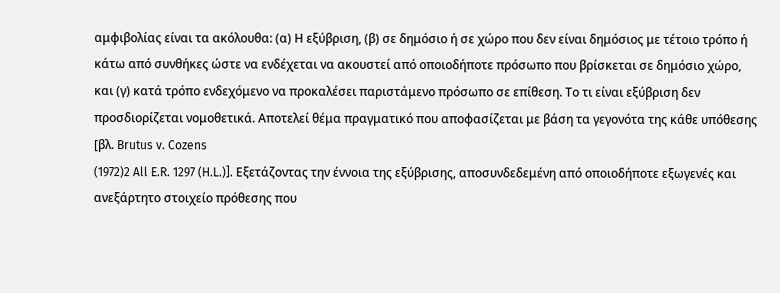αμφιβολίας είναι τα ακόλουθα: (α) Η εξύβριση, (β) σε δημόσιο ή σε χώρο που δεν είναι δημόσιος με τέτοιο τρόπο ή κάτω από συνθήκες ώστε να ενδέχεται να ακουστεί από οποιοδήποτε πρόσωπο που βρίσκεται σε δημόσιο χώρο, και (γ) κατά τρόπο ενδεχόμενο να προκαλέσει παριστάμενο πρόσωπο σε επίθεση. Το τι είναι εξύβριση δεν προσδιορίζεται νομοθετικά. Αποτελεί θέμα πραγματικό που αποφασίζεται με βάση τα γεγονότα της κάθε υπόθεσης [βλ. Brutus v. Cozens
(1972)2 All E.R. 1297 (H.L.)]. Εξετάζοντας την έννοια της εξύβρισης, αποσυνδεδεμένη από οποιοδήποτε εξωγενές και ανεξάρτητο στοιχείο πρόθεσης που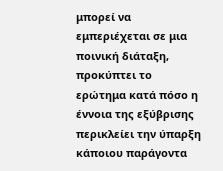μπορεί να εμπεριέχεται σε μια ποινική διάταξη, προκύπτει το ερώτημα κατά πόσο η έννοια της εξύβρισης περικλείει την ύπαρξη κάποιου παράγοντα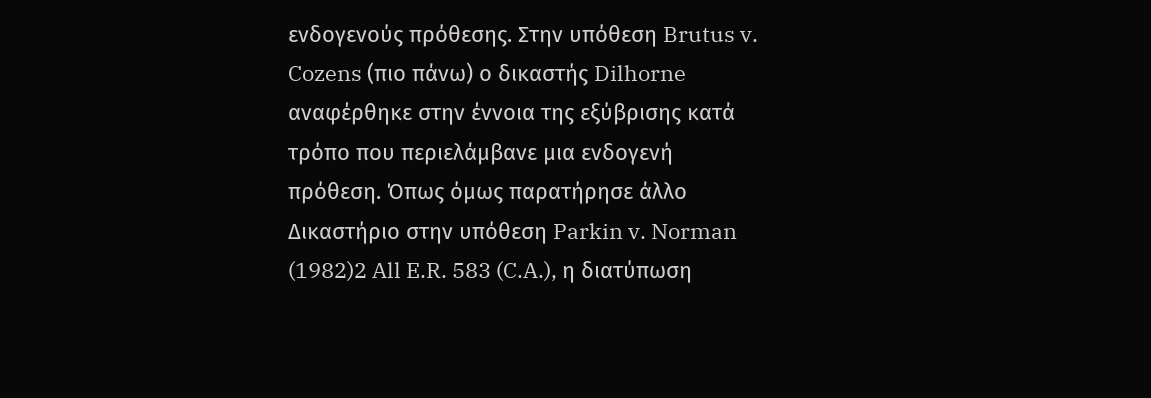ενδογενούς πρόθεσης. Στην υπόθεση Brutus v. Cozens (πιο πάνω) ο δικαστής Dilhorne αναφέρθηκε στην έννοια της εξύβρισης κατά τρόπο που περιελάμβανε μια ενδογενή πρόθεση. Όπως όμως παρατήρησε άλλο Δικαστήριο στην υπόθεση Parkin v. Norman
(1982)2 All E.R. 583 (C.A.), η διατύπωση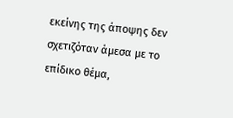εκείνης της άποψης δεν σχετιζόταν άμεσα με το επίδικο θέμα,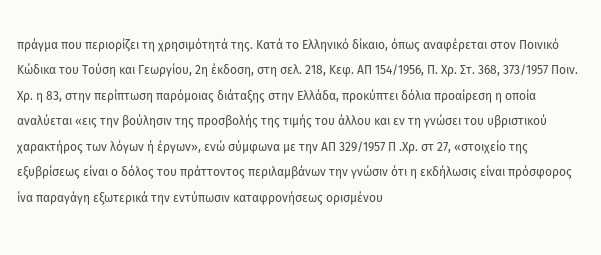πράγμα που περιορίζει τη χρησιμότητά της. Κατά το Ελληνικό δίκαιο, όπως αναφέρεται στον Ποινικό Κώδικα του Τούση και Γεωργίου, 2η έκδοση, στη σελ. 218, Kεφ. ΑΠ 154/1956, Π. Χρ. Στ. 368, 373/1957 Ποιν. Χρ. η 83, στην περίπτωση παρόμοιας διάταξης στην Ελλάδα, προκύπτει δόλια προαίρεση η οποία αναλύεται «εις την βούλησιν της προσβολής της τιμής του άλλου και εν τη γνώσει του υβριστικού χαρακτήρος των λόγων ή έργων», ενώ σύμφωνα με την ΑΠ 329/1957 Π .Χρ. στ 27, «στοιχείο της εξυβρίσεως είναι ο δόλος του πράττοντος περιλαμβάνων την γνώσιν ότι η εκδήλωσις είναι πρόσφορος ίνα παραγάγη εξωτερικά την εντύπωσιν καταφρονήσεως ορισμένου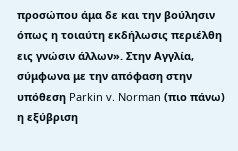προσώπου άμα δε και την βούλησιν όπως η τοιαύτη εκδήλωσις περιέλθη εις γνώσιν άλλων». Στην Αγγλία, σύμφωνα με την απόφαση στην υπόθεση Parkin v. Norman (πιο πάνω) η εξύβριση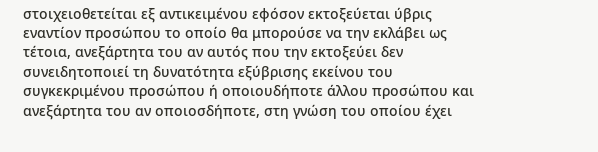στοιχειοθετείται εξ αντικειμένου εφόσον εκτοξεύεται ύβρις εναντίον προσώπου το οποίο θα μπορούσε να την εκλάβει ως τέτοια, ανεξάρτητα του αν αυτός που την εκτοξεύει δεν συνειδητοποιεί τη δυνατότητα εξύβρισης εκείνου του συγκεκριμένου προσώπου ή οποιουδήποτε άλλου προσώπου και ανεξάρτητα του αν οποιοσδήποτε, στη γνώση του οποίου έχει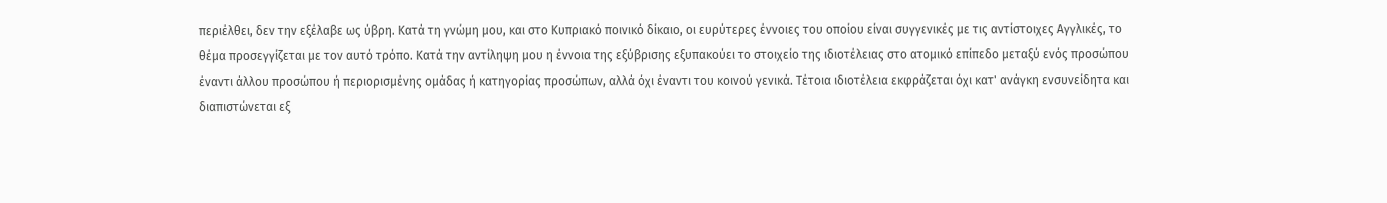περιέλθει, δεν την εξέλαβε ως ύβρη. Κατά τη γνώμη μου, και στο Κυπριακό ποινικό δίκαιο, οι ευρύτερες έννοιες του οποίου είναι συγγενικές με τις αντίστοιχες Αγγλικές, το θέμα προσεγγίζεται με τον αυτό τρόπο. Κατά την αντίληψη μου η έννοια της εξύβρισης εξυπακούει το στοιχείο της ιδιοτέλειας στο ατομικό επίπεδο μεταξύ ενός προσώπου έναντι άλλου προσώπου ή περιορισμένης ομάδας ή κατηγορίας προσώπων, αλλά όχι έναντι του κοινού γενικά. Τέτοια ιδιοτέλεια εκφράζεται όχι κατ' ανάγκη ενσυνείδητα και διαπιστώνεται εξ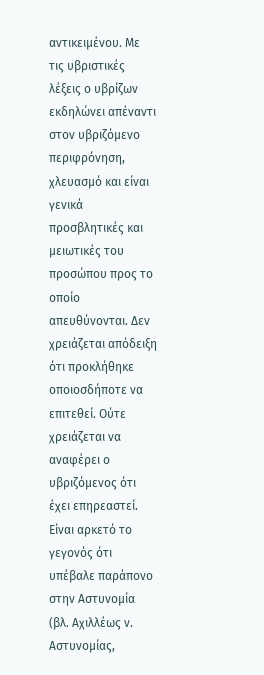αντικειμένου. Με τις υβριστικές λέξεις ο υβρίζων εκδηλώνει απέναντι στον υβριζόμενο περιφρόνηση, χλευασμό και είναι γενικά προσβλητικές και μειωτικές του προσώπου προς το οποίο απευθύνονται. Δεν χρειάζεται απόδειξη ότι προκλήθηκε οποιοσδήποτε να επιτεθεί. Ούτε χρειάζεται να αναφέρει ο υβριζόμενος ότι έχει επηρεαστεί. Είναι αρκετό το γεγονός ότι υπέβαλε παράπονο στην Αστυνομία (βλ. Αχιλλέως ν. Αστυνομίας,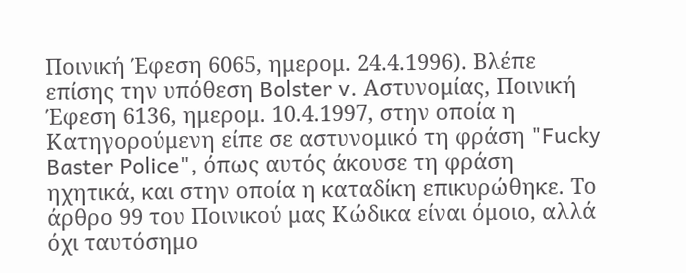Ποινική Έφεση 6065, ημερομ. 24.4.1996). Βλέπε επίσης την υπόθεση Bolster v. Αστυνομίας, Ποινική Έφεση 6136, ημερομ. 10.4.1997, στην οποία η Κατηγορούμενη είπε σε αστυνομικό τη φράση "Fucky Baster Police", όπως αυτός άκουσε τη φράση ηχητικά, και στην οποία η καταδίκη επικυρώθηκε. Το άρθρο 99 του Ποινικού μας Κώδικα είναι όμοιο, αλλά όχι ταυτόσημο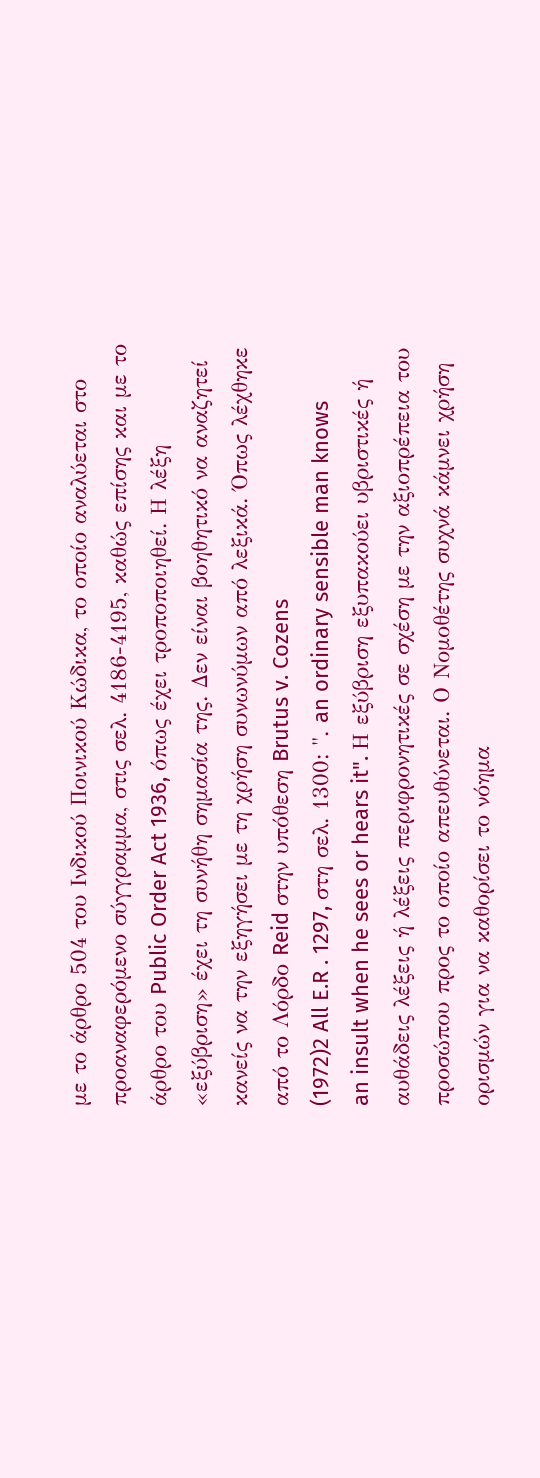με το άρθρο 504 του Ινδικού Ποινικού Κώδικα, το οποίο αναλύεται στο προαναφερόμενο σύγγραμμα, στις σελ. 4186-4195, καθώς επίσης και με το άρθρο του Public Order Act 1936, όπως έχει τροποποιηθεί. Η λέξη «εξύβριση» έχει τη συνήθη σημασία της. Δεν είναι βοηθητικό να αναζητεί κανείς να την εξηγήσει με τη χρήση συνωνύμων από λεξικά. Όπως λέχθηκε από το Λόρδο Reid στην υπόθεση Brutus v. Cozens
(1972)2 All E.R . 1297, στη σελ. 1300: ". an ordinary sensible man knows an insult when he sees or hears it". Η εξύβριση εξυπακούει υβριστικές ή αυθάδεις λέξεις ή λέξεις περιφρονητικές σε σχέση με την αξιοπρέπεια του προσώπου προς το οποίο απευθύνεται. Ο Νομοθέτης συχνά κάμνει χρήση ορισμών για να καθορίσει το νόημα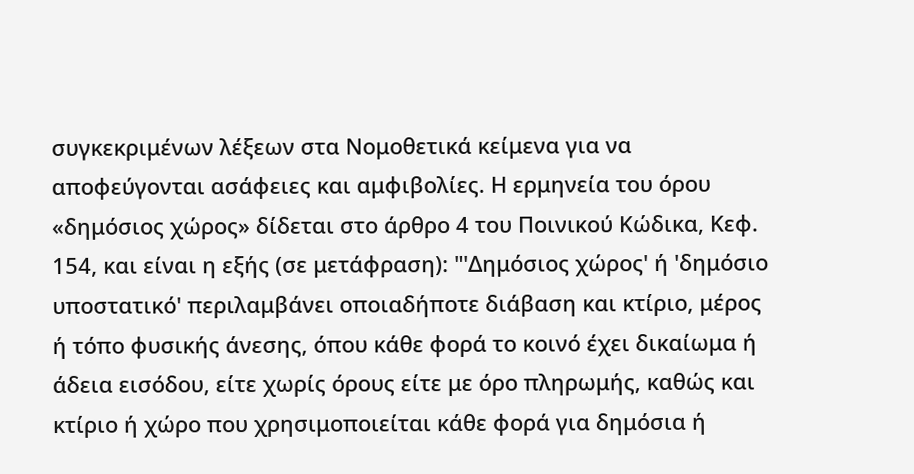συγκεκριμένων λέξεων στα Νομοθετικά κείμενα για να αποφεύγονται ασάφειες και αμφιβολίες. Η ερμηνεία του όρου «δημόσιος χώρος» δίδεται στο άρθρο 4 του Ποινικού Κώδικα, Κεφ. 154, και είναι η εξής (σε μετάφραση): "'Δημόσιος χώρος' ή 'δημόσιο υποστατικό' περιλαμβάνει οποιαδήποτε διάβαση και κτίριο, μέρος ή τόπο φυσικής άνεσης, όπου κάθε φορά το κοινό έχει δικαίωμα ή άδεια εισόδου, είτε χωρίς όρους είτε με όρο πληρωμής, καθώς και κτίριο ή χώρο που χρησιμοποιείται κάθε φορά για δημόσια ή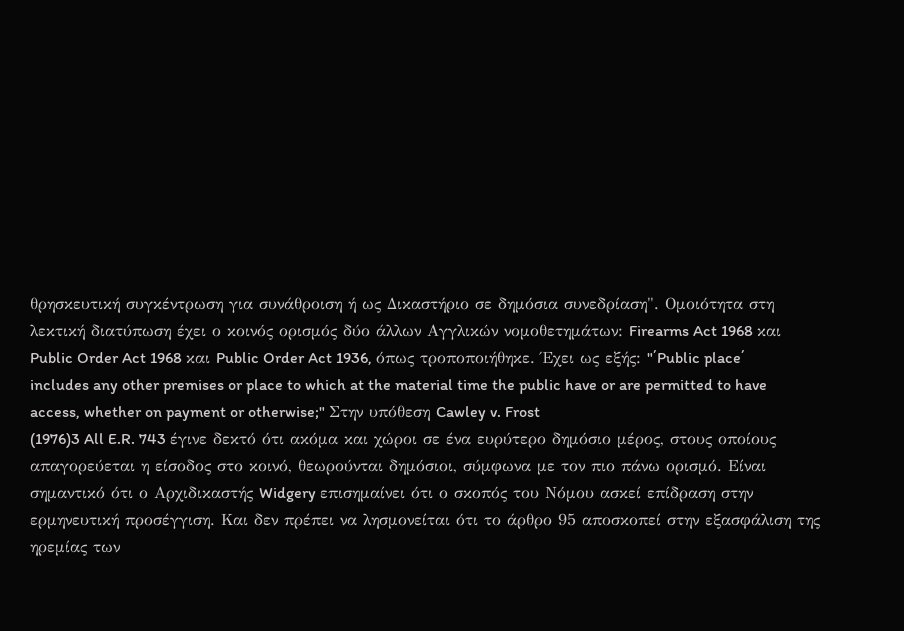θρησκευτική συγκέντρωση για συνάθροιση ή ως Δικαστήριο σε δημόσια συνεδρίαση". Oμοιότητα στη λεκτική διατύπωση έχει ο κοινός ορισμός δύο άλλων Αγγλικών νομοθετημάτων: Firearms Act 1968 και Public Order Act 1968 και Public Order Act 1936, όπως τροποποιήθηκε. Έχει ως εξής: "΄Public place΄ includes any other premises or place to which at the material time the public have or are permitted to have access, whether on payment or otherwise;" Στην υπόθεση Cawley v. Frost
(1976)3 All E.R. 743 έγινε δεκτό ότι ακόμα και χώροι σε ένα ευρύτερο δημόσιο μέρος, στους οποίους απαγορεύεται η είσοδος στο κοινό, θεωρούνται δημόσιοι, σύμφωνα με τον πιο πάνω ορισμό. Είναι σημαντικό ότι ο Αρχιδικαστής Widgery επισημαίνει ότι ο σκοπός του Νόμου ασκεί επίδραση στην ερμηνευτική προσέγγιση. Και δεν πρέπει να λησμονείται ότι το άρθρο 95 αποσκοπεί στην εξασφάλιση της ηρεμίας των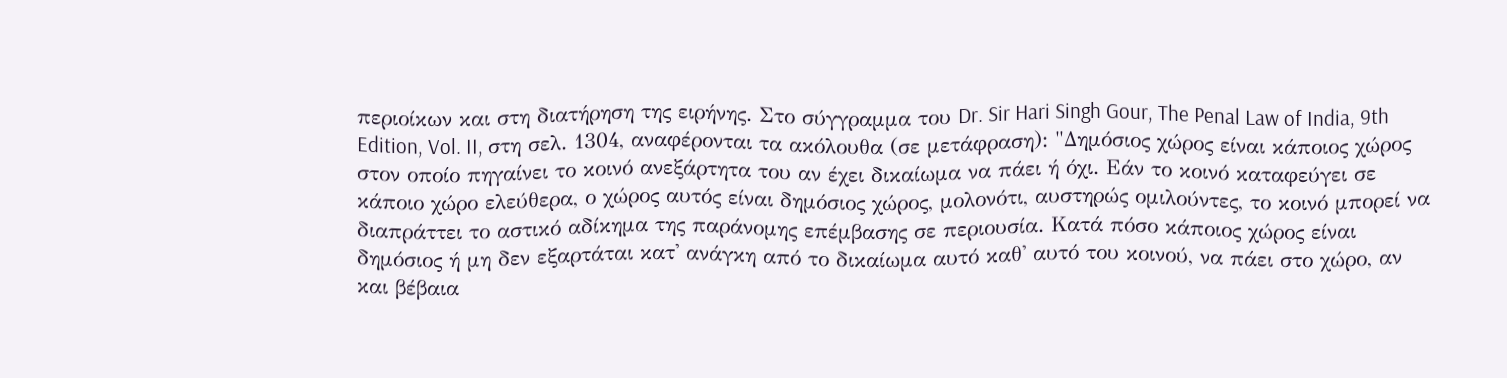περιοίκων και στη διατήρηση της ειρήνης. Στο σύγγραμμα του Dr. Sir Hari Singh Gour, The Penal Law of India, 9th Edition, Vol. II, στη σελ. 1304, αναφέρονται τα ακόλουθα (σε μετάφραση): "Δημόσιος χώρος είναι κάποιος χώρος στον οποίο πηγαίνει το κοινό ανεξάρτητα του αν έχει δικαίωμα να πάει ή όχι. Εάν το κοινό καταφεύγει σε κάποιο χώρο ελεύθερα, ο χώρος αυτός είναι δημόσιος χώρος, μολονότι, αυστηρώς ομιλούντες, το κοινό μπορεί να διαπράττει το αστικό αδίκημα της παράνομης επέμβασης σε περιουσία. Κατά πόσο κάποιος χώρος είναι δημόσιος ή μη δεν εξαρτάται κατ' ανάγκη από το δικαίωμα αυτό καθ' αυτό του κοινού, να πάει στο χώρο, αν και βέβαια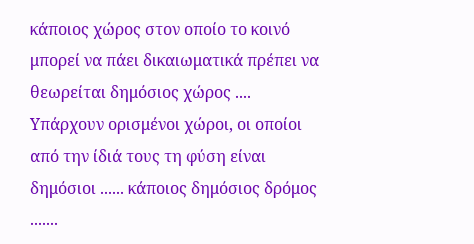κάποιος χώρος στον οποίο το κοινό μπορεί να πάει δικαιωματικά πρέπει να θεωρείται δημόσιος χώρος .... Υπάρχουν ορισμένοι χώροι, οι οποίοι από την ίδιά τους τη φύση είναι δημόσιοι ...... κάποιος δημόσιος δρόμος .......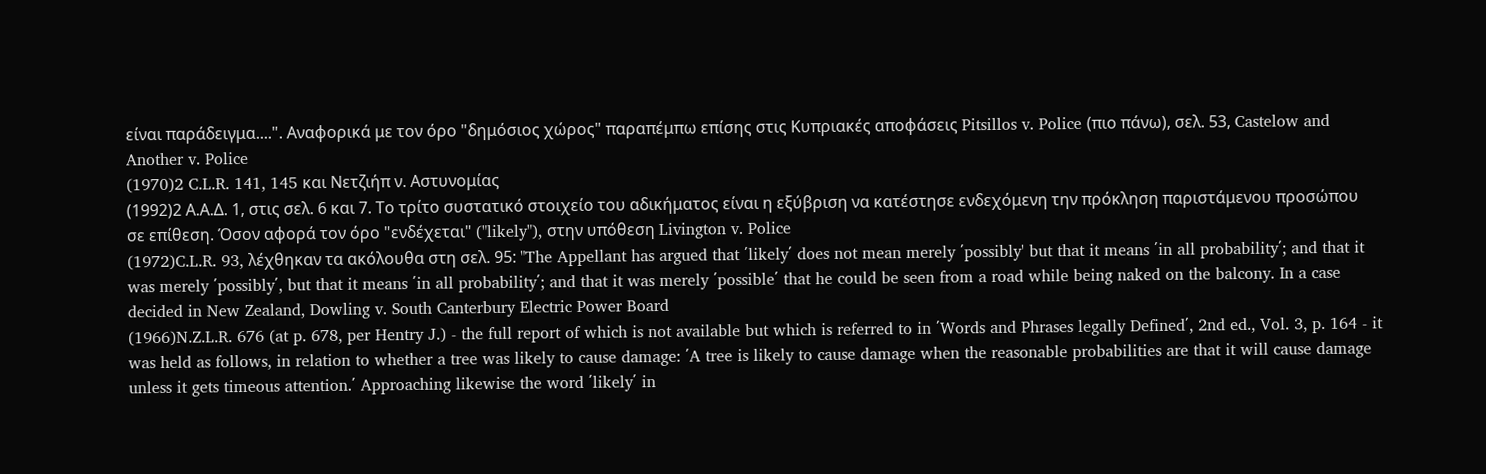είναι παράδειγμα....". Αναφορικά με τον όρο "δημόσιος χώρος" παραπέμπω επίσης στις Κυπριακές αποφάσεις Pitsillos v. Police (πιο πάνω), σελ. 53, Castelow and Another v. Police
(1970)2 C.L.R. 141, 145 και Νετζιήπ ν. Αστυνομίας
(1992)2 Α.Α.Δ. 1, στις σελ. 6 και 7. Το τρίτο συστατικό στοιχείο του αδικήματος είναι η εξύβριση να κατέστησε ενδεχόμενη την πρόκληση παριστάμενου προσώπου σε επίθεση. Όσον αφορά τον όρο "ενδέχεται" ("likely"), στην υπόθεση Livington v. Police
(1972)C.L.R. 93, λέχθηκαν τα ακόλουθα στη σελ. 95: "The Appellant has argued that ΄likely΄ does not mean merely ΄possibly' but that it means ΄in all probability΄; and that it was merely ΄possibly΄, but that it means ΄in all probability΄; and that it was merely ΄possible΄ that he could be seen from a road while being naked on the balcony. In a case decided in New Zealand, Dowling v. South Canterbury Electric Power Board
(1966)N.Z.L.R. 676 (at p. 678, per Hentry J.) - the full report of which is not available but which is referred to in ΄Words and Phrases legally Defined΄, 2nd ed., Vol. 3, p. 164 - it was held as follows, in relation to whether a tree was likely to cause damage: ΄A tree is likely to cause damage when the reasonable probabilities are that it will cause damage unless it gets timeous attention.΄ Approaching likewise the word ΄likely΄ in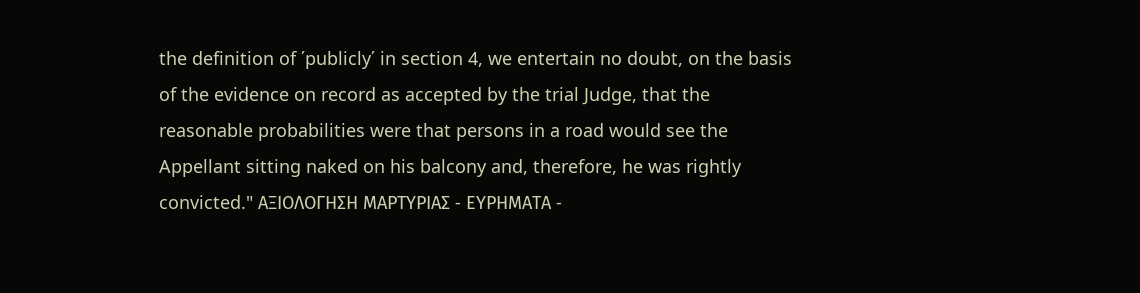the definition of ΄publicly΄ in section 4, we entertain no doubt, on the basis of the evidence on record as accepted by the trial Judge, that the reasonable probabilities were that persons in a road would see the Appellant sitting naked on his balcony and, therefore, he was rightly convicted." ΑΞΙΟΛΟΓΗΣΗ ΜΑΡΤΥΡΙΑΣ ‑ ΕΥΡΗΜΑΤΑ ‑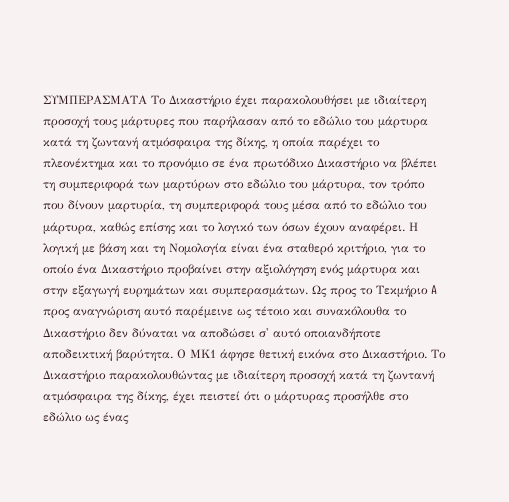ΣΥΜΠΕΡΑΣΜΑΤΑ Το Δικαστήριο έχει παρακολουθήσει με ιδιαίτερη προσοχή τους μάρτυρες που παρήλασαν από το εδώλιο του μάρτυρα κατά τη ζωντανή ατμόσφαιρα της δίκης, η οποία παρέχει το πλεονέκτημα και το προνόμιο σε ένα πρωτόδικο Δικαστήριο να βλέπει τη συμπεριφορά των μαρτύρων στο εδώλιο του μάρτυρα, τον τρόπο που δίνουν μαρτυρία, τη συμπεριφορά τους μέσα από το εδώλιο του μάρτυρα, καθώς επίσης και το λογικό των όσων έχουν αναφέρει. Η λογική με βάση και τη Νομολογία είναι ένα σταθερό κριτήριο, για το οποίο ένα Δικαστήριο προβαίνει στην αξιολόγηση ενός μάρτυρα και στην εξαγωγή ευρημάτων και συμπερασμάτων. Ως προς το Τεκμήριο A προς αναγνώριση αυτό παρέμεινε ως τέτοιο και συνακόλουθα το Δικαστήριο δεν δύναται να αποδώσει σ' αυτό οποιανδήποτε αποδεικτική βαρύτητα. Ο ΜΚ1 άφησε θετική εικόνα στο Δικαστήριο. Το Δικαστήριο παρακολουθώντας με ιδιαίτερη προσοχή κατά τη ζωντανή ατμόσφαιρα της δίκης, έχει πειστεί ότι ο μάρτυρας προσήλθε στο εδώλιο ως ένας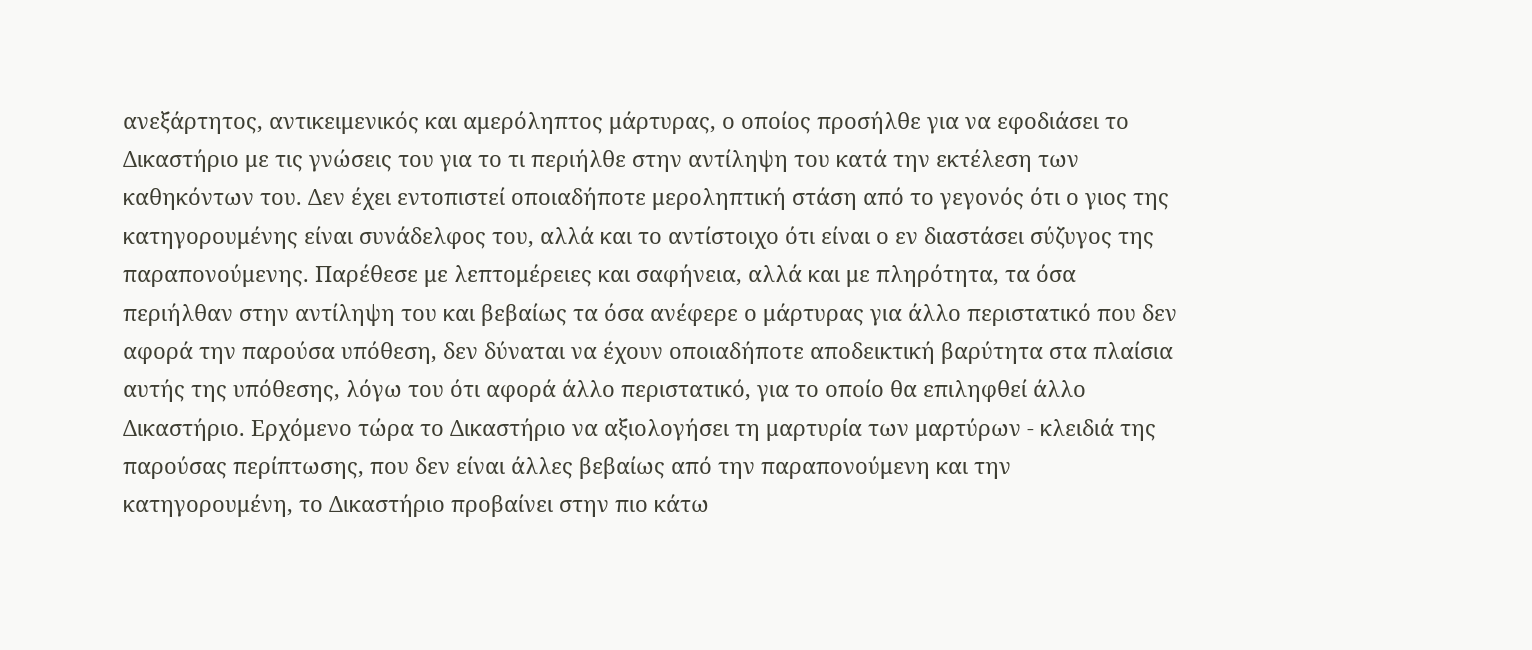ανεξάρτητος, αντικειμενικός και αμερόληπτος μάρτυρας, ο οποίος προσήλθε για να εφοδιάσει το Δικαστήριο με τις γνώσεις του για το τι περιήλθε στην αντίληψη του κατά την εκτέλεση των καθηκόντων του. Δεν έχει εντοπιστεί οποιαδήποτε μεροληπτική στάση από το γεγονός ότι ο γιος της κατηγορουμένης είναι συνάδελφος του, αλλά και το αντίστοιχο ότι είναι ο εν διαστάσει σύζυγος της παραπονούμενης. Παρέθεσε με λεπτομέρειες και σαφήνεια, αλλά και με πληρότητα, τα όσα περιήλθαν στην αντίληψη του και βεβαίως τα όσα ανέφερε ο μάρτυρας για άλλο περιστατικό που δεν αφορά την παρούσα υπόθεση, δεν δύναται να έχουν οποιαδήποτε αποδεικτική βαρύτητα στα πλαίσια αυτής της υπόθεσης, λόγω του ότι αφορά άλλο περιστατικό, για το οποίο θα επιληφθεί άλλο Δικαστήριο. Ερχόμενο τώρα το Δικαστήριο να αξιολογήσει τη μαρτυρία των μαρτύρων - κλειδιά της παρούσας περίπτωσης, που δεν είναι άλλες βεβαίως από την παραπονούμενη και την κατηγορουμένη, το Δικαστήριο προβαίνει στην πιο κάτω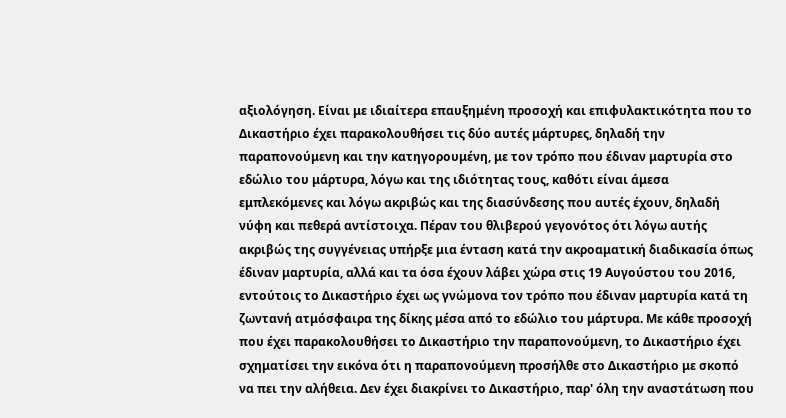αξιολόγηση. Είναι με ιδιαίτερα επαυξημένη προσοχή και επιφυλακτικότητα που το Δικαστήριο έχει παρακολουθήσει τις δύο αυτές μάρτυρες, δηλαδή την παραπονούμενη και την κατηγορουμένη, με τον τρόπο που έδιναν μαρτυρία στο εδώλιο του μάρτυρα, λόγω και της ιδιότητας τους, καθότι είναι άμεσα εμπλεκόμενες και λόγω ακριβώς και της διασύνδεσης που αυτές έχουν, δηλαδή νύφη και πεθερά αντίστοιχα. Πέραν του θλιβερού γεγονότος ότι λόγω αυτής ακριβώς της συγγένειας υπήρξε μια ένταση κατά την ακροαματική διαδικασία όπως έδιναν μαρτυρία, αλλά και τα όσα έχουν λάβει χώρα στις 19 Αυγούστου του 2016, εντούτοις το Δικαστήριο έχει ως γνώμονα τον τρόπο που έδιναν μαρτυρία κατά τη ζωντανή ατμόσφαιρα της δίκης μέσα από το εδώλιο του μάρτυρα. Με κάθε προσοχή που έχει παρακολουθήσει το Δικαστήριο την παραπονούμενη, το Δικαστήριο έχει σχηματίσει την εικόνα ότι η παραπονούμενη προσήλθε στο Δικαστήριο με σκοπό να πει την αλήθεια. Δεν έχει διακρίνει το Δικαστήριο, παρ' όλη την αναστάτωση που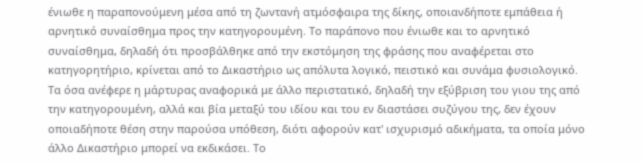ένιωθε η παραπονούμενη μέσα από τη ζωντανή ατμόσφαιρα της δίκης, οποιανδήποτε εμπάθεια ή αρνητικό συναίσθημα προς την κατηγορουμένη. Το παράπονο που ένιωθε και το αρνητικό συναίσθημα, δηλαδή ότι προσβάλθηκε από την εκστόμηση της φράσης που αναφέρεται στο κατηγορητήριο, κρίνεται από το Δικαστήριο ως απόλυτα λογικό, πειστικό και συνάμα φυσιολογικό. Τα όσα ανέφερε η μάρτυρας αναφορικά με άλλο περιστατικό, δηλαδή την εξύβριση του γιου της από την κατηγορουμένη, αλλά και βία μεταξύ του ιδίου και του εν διαστάσει συζύγου της, δεν έχουν οποιαδήποτε θέση στην παρούσα υπόθεση, διότι αφορούν κατ' ισχυρισμό αδικήματα, τα οποία μόνο άλλο Δικαστήριο μπορεί να εκδικάσει. Το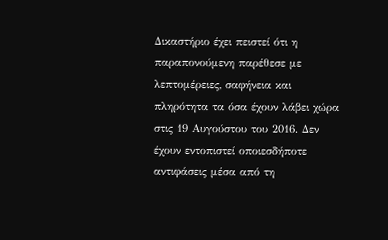Δικαστήριο έχει πειστεί ότι η παραπονούμενη παρέθεσε με λεπτομέρειες, σαφήνεια και πληρότητα τα όσα έχουν λάβει χώρα στις 19 Αυγούστου του 2016. Δεν έχουν εντοπιστεί οποιεσδήποτε αντιφάσεις μέσα από τη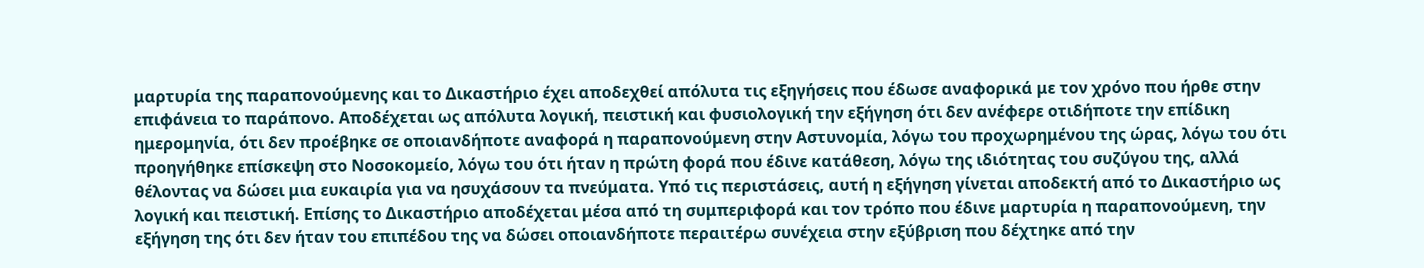μαρτυρία της παραπονούμενης και το Δικαστήριο έχει αποδεχθεί απόλυτα τις εξηγήσεις που έδωσε αναφορικά με τον χρόνο που ήρθε στην επιφάνεια το παράπονο. Αποδέχεται ως απόλυτα λογική, πειστική και φυσιολογική την εξήγηση ότι δεν ανέφερε οτιδήποτε την επίδικη ημερομηνία, ότι δεν προέβηκε σε οποιανδήποτε αναφορά η παραπονούμενη στην Αστυνομία, λόγω του προχωρημένου της ώρας, λόγω του ότι προηγήθηκε επίσκεψη στο Νοσοκομείο, λόγω του ότι ήταν η πρώτη φορά που έδινε κατάθεση, λόγω της ιδιότητας του συζύγου της, αλλά θέλοντας να δώσει μια ευκαιρία για να ησυχάσουν τα πνεύματα. Υπό τις περιστάσεις, αυτή η εξήγηση γίνεται αποδεκτή από το Δικαστήριο ως λογική και πειστική. Επίσης το Δικαστήριο αποδέχεται μέσα από τη συμπεριφορά και τον τρόπο που έδινε μαρτυρία η παραπονούμενη, την εξήγηση της ότι δεν ήταν του επιπέδου της να δώσει οποιανδήποτε περαιτέρω συνέχεια στην εξύβριση που δέχτηκε από την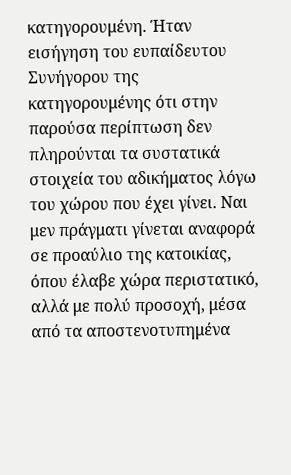κατηγορουμένη. Ήταν εισήγηση του ευπαίδευτου Συνήγορου της κατηγορουμένης ότι στην παρούσα περίπτωση δεν πληρούνται τα συστατικά στοιχεία του αδικήματος λόγω του χώρου που έχει γίνει. Ναι μεν πράγματι γίνεται αναφορά σε προαύλιο της κατοικίας, όπου έλαβε χώρα περιστατικό, αλλά με πολύ προσοχή, μέσα από τα αποστενοτυπημένα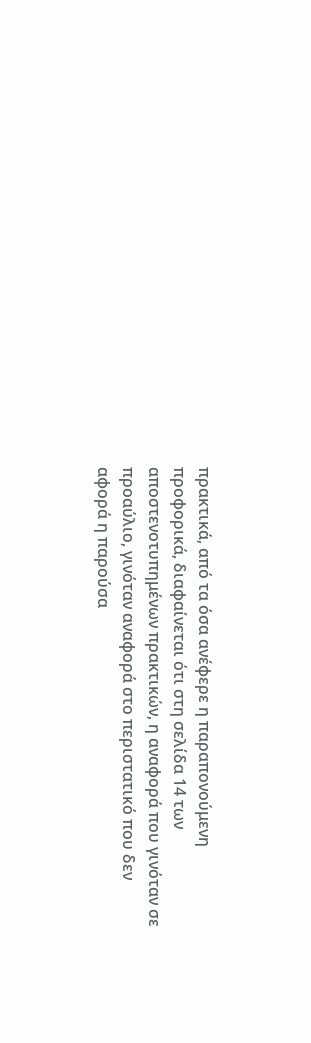πρακτικά, από τα όσα ανέφερε η παραπονούμενη προφορικά, διαφαίνεται ότι στη σελίδα 14 των αποστενοτυπημένων πρακτικών, η αναφορά που γινόταν σε προαύλιο, γινόταν αναφορά στο περιστατικό που δεν αφορά η παρούσα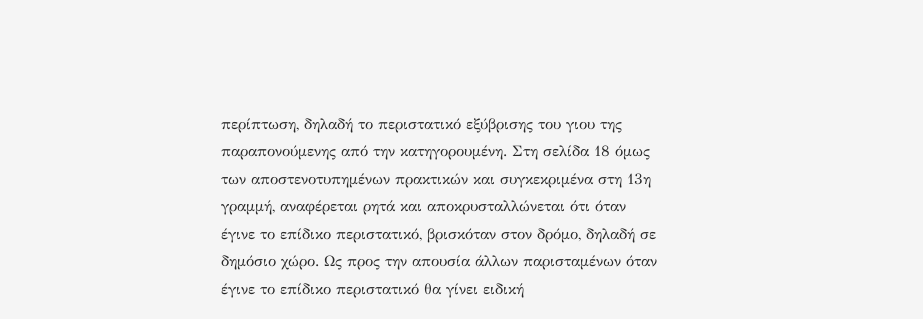περίπτωση, δηλαδή το περιστατικό εξύβρισης του γιου της παραπονούμενης από την κατηγορουμένη. Στη σελίδα 18 όμως των αποστενοτυπημένων πρακτικών και συγκεκριμένα στη 13η γραμμή, αναφέρεται ρητά και αποκρυσταλλώνεται ότι όταν έγινε το επίδικο περιστατικό, βρισκόταν στον δρόμο, δηλαδή σε δημόσιο χώρο. Ως προς την απουσία άλλων παρισταμένων όταν έγινε το επίδικο περιστατικό θα γίνει ειδική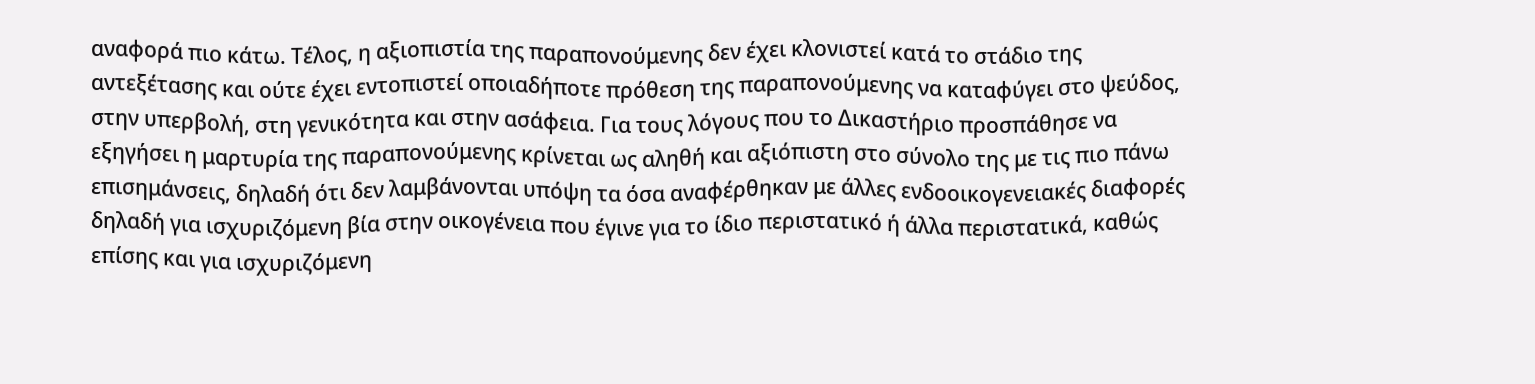αναφορά πιο κάτω. Τέλος, η αξιοπιστία της παραπονούμενης δεν έχει κλονιστεί κατά το στάδιο της αντεξέτασης και ούτε έχει εντοπιστεί οποιαδήποτε πρόθεση της παραπονούμενης να καταφύγει στο ψεύδος, στην υπερβολή, στη γενικότητα και στην ασάφεια. Για τους λόγους που το Δικαστήριο προσπάθησε να εξηγήσει η μαρτυρία της παραπονούμενης κρίνεται ως αληθή και αξιόπιστη στο σύνολο της με τις πιο πάνω επισημάνσεις, δηλαδή ότι δεν λαμβάνονται υπόψη τα όσα αναφέρθηκαν με άλλες ενδοοικογενειακές διαφορές δηλαδή για ισχυριζόμενη βία στην οικογένεια που έγινε για το ίδιο περιστατικό ή άλλα περιστατικά, καθώς επίσης και για ισχυριζόμενη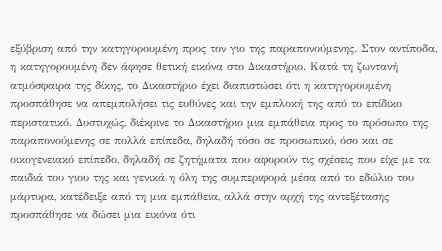εξύβριση από την κατηγορουμένη προς τον γιο της παραπονούμενης. Στον αντίποδα, η κατηγορουμένη δεν άφησε θετική εικόνα στο Δικαστήριο. Κατά τη ζωντανή ατμόσφαιρα της δίκης, το Δικαστήριο έχει διαπιστώσει ότι η κατηγορουμένη προσπάθησε να απεμπολήσει τις ευθύνες και την εμπλοκή της από το επίδικο περιστατικό. Δυστυχώς, διέκρινε το Δικαστήριο μια εμπάθεια προς το πρόσωπο της παραπονούμενης σε πολλά επίπεδα, δηλαδή τόσο σε προσωπικό, όσο και σε οικογενειακό επίπεδο, δηλαδή σε ζητήματα που αφορούν τις σχέσεις που είχε με τα παιδιά του γιου της και γενικά η όλη της συμπεριφορά μέσα από το εδώλιο του μάρτυρα, κατέδειξε από τη μια εμπάθεια, αλλά στην αρχή της αντεξέτασης προσπάθησε να δώσει μια εικόνα ότι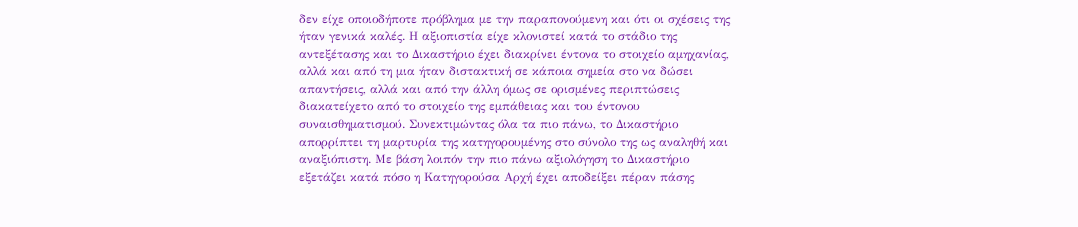δεν είχε οποιοδήποτε πρόβλημα με την παραπονούμενη και ότι οι σχέσεις της ήταν γενικά καλές. Η αξιοπιστία είχε κλονιστεί κατά το στάδιο της αντεξέτασης και το Δικαστήριο έχει διακρίνει έντονα το στοιχείο αμηχανίας, αλλά και από τη μια ήταν διστακτική σε κάποια σημεία στο να δώσει απαντήσεις, αλλά και από την άλλη όμως σε ορισμένες περιπτώσεις διακατείχετο από το στοιχείο της εμπάθειας και του έντονου συναισθηματισμού. Συνεκτιμώντας όλα τα πιο πάνω, το Δικαστήριο απορρίπτει τη μαρτυρία της κατηγορουμένης στο σύνολο της ως αναληθή και αναξιόπιστη. Με βάση λοιπόν την πιο πάνω αξιολόγηση το Δικαστήριο εξετάζει κατά πόσο η Κατηγορούσα Αρχή έχει αποδείξει πέραν πάσης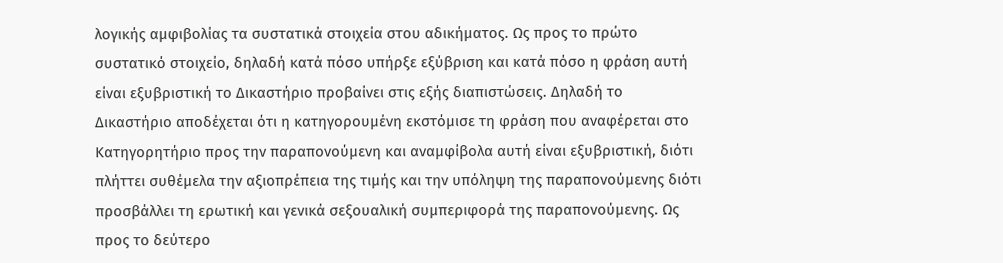λογικής αμφιβολίας τα συστατικά στοιχεία στου αδικήματος. Ως προς το πρώτο συστατικό στοιχείο, δηλαδή κατά πόσο υπήρξε εξύβριση και κατά πόσο η φράση αυτή είναι εξυβριστική το Δικαστήριο προβαίνει στις εξής διαπιστώσεις. Δηλαδή το Δικαστήριο αποδέχεται ότι η κατηγορουμένη εκστόμισε τη φράση που αναφέρεται στο Κατηγορητήριο προς την παραπονούμενη και αναμφίβολα αυτή είναι εξυβριστική, διότι πλήττει συθέμελα την αξιοπρέπεια της τιμής και την υπόληψη της παραπονούμενης διότι προσβάλλει τη ερωτική και γενικά σεξουαλική συμπεριφορά της παραπονούμενης. Ως προς το δεύτερο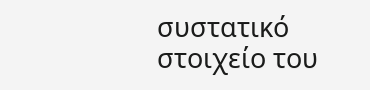συστατικό στοιχείο του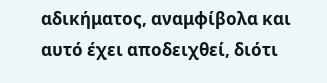αδικήματος, αναμφίβολα και αυτό έχει αποδειχθεί, διότι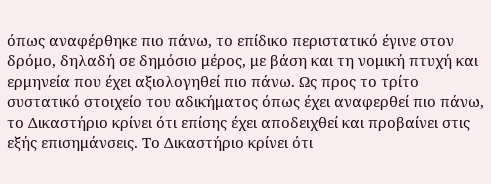όπως αναφέρθηκε πιο πάνω, το επίδικο περιστατικό έγινε στον δρόμο, δηλαδή σε δημόσιο μέρος, με βάση και τη νομική πτυχή και ερμηνεία που έχει αξιολογηθεί πιο πάνω. Ως προς το τρίτο συστατικό στοιχείο του αδικήματος όπως έχει αναφερθεί πιο πάνω, το Δικαστήριο κρίνει ότι επίσης έχει αποδειχθεί και προβαίνει στις εξής επισημάνσεις. Το Δικαστήριο κρίνει ότι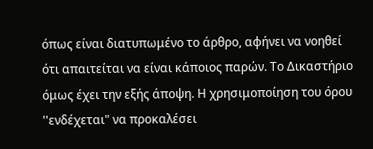όπως είναι διατυπωμένο το άρθρο, αφήνει να νοηθεί ότι απαιτείται να είναι κάποιος παρών. Το Δικαστήριο όμως έχει την εξής άποψη. Η χρησιμοποίηση του όρου ''ενδέχεται" να προκαλέσει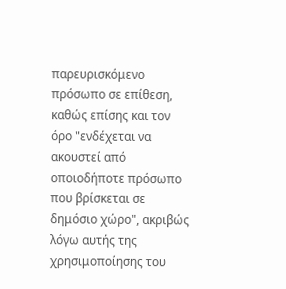παρευρισκόμενο πρόσωπο σε επίθεση, καθώς επίσης και τον όρο "ενδέχεται να ακουστεί από οποιοδήποτε πρόσωπο που βρίσκεται σε δημόσιο χώρο", ακριβώς λόγω αυτής της χρησιμοποίησης του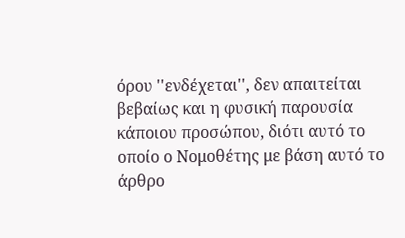όρου ''ενδέχεται'', δεν απαιτείται βεβαίως και η φυσική παρουσία κάποιου προσώπου, διότι αυτό το οποίο ο Νομοθέτης με βάση αυτό το άρθρο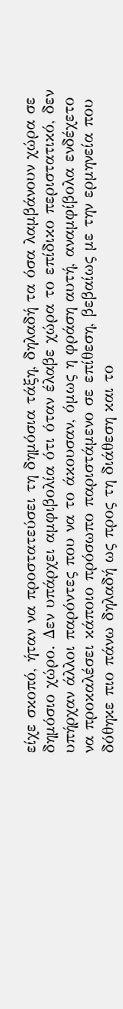είχε σκοπό, ήταν να προστατεύσει τη δημόσια τάξη, δηλαδή τα όσα λαμβάνουν χώρα σε δημόσιο χώρο. Δεν υπάρχει αμφιβολία ότι όταν έλαβε χώρα το επίδικο περιστατικό, δεν υπήρχαν άλλοι παρόντες που να το άκουσαν, όμως η φράση αυτή, αναμφίβολα ενδέχετο να προκαλέσει κάποιο πρόσωπο παριστάμενο σε επίθεση, βεβαίως με την ερμηνεία που δόθηκε πιο πάνω δηλαδή ως προς τη διάθεση και το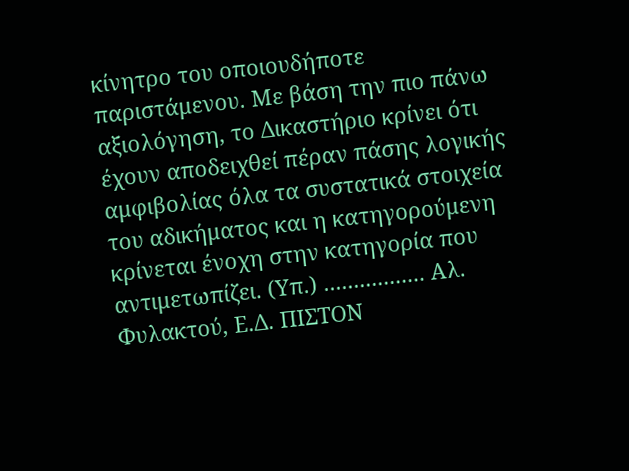κίνητρο του οποιουδήποτε παριστάμενου. Με βάση την πιο πάνω αξιολόγηση, το Δικαστήριο κρίνει ότι έχουν αποδειχθεί πέραν πάσης λογικής αμφιβολίας όλα τα συστατικά στοιχεία του αδικήματος και η κατηγορούμενη κρίνεται ένοχη στην κατηγορία που αντιμετωπίζει. (Υπ.) ................. Αλ. Φυλακτού, Ε.Δ. ΠΙΣΤΟΝ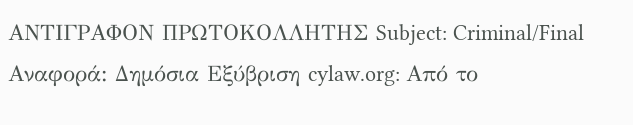ΑΝΤΙΓΡΑΦΟΝ ΠΡΩΤΟΚΟΛΛΗΤΗΣ Subject: Criminal/Final Αναφορά: Δημόσια Εξύβριση cylaw.org: Από το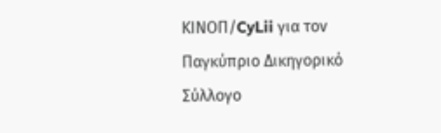ΚΙΝOΠ/CyLii για τον Παγκύπριο Δικηγορικό Σύλλογο